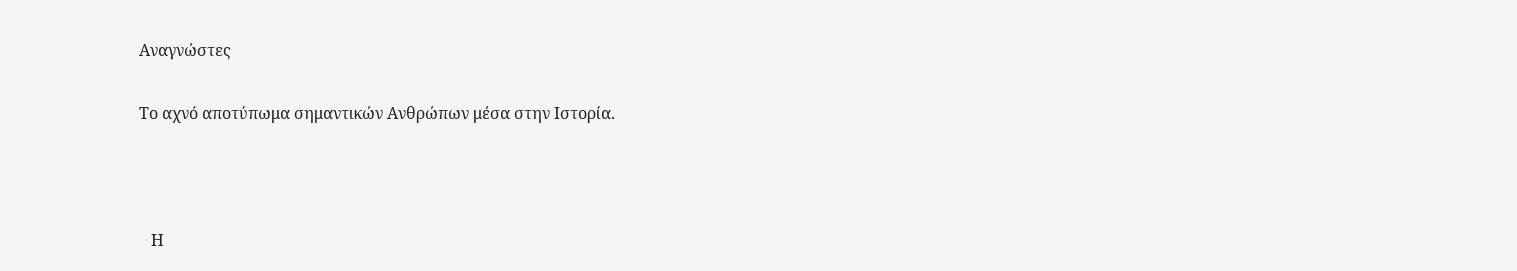Αναγνώστες

Το αχνό αποτύπωμα σημαντικών Ανθρώπων μέσα στην Ιστορία.



   Η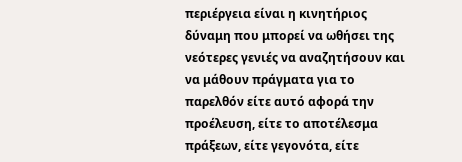περιέργεια είναι η κινητήριος δύναμη που μπορεί να ωθήσει της νεότερες γενιές να αναζητήσουν και να μάθουν πράγματα για το παρελθόν είτε αυτό αφορά την προέλευση, είτε το αποτέλεσμα πράξεων, είτε γεγονότα, είτε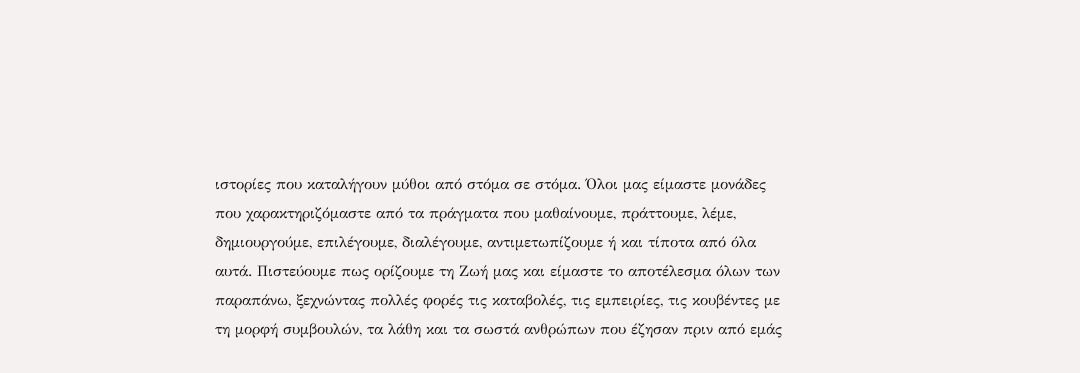ιστορίες που καταλήγουν μύθοι από στόμα σε στόμα. Όλοι μας είμαστε μονάδες που χαρακτηριζόμαστε από τα πράγματα που μαθαίνουμε, πράττουμε, λέμε, δημιουργούμε, επιλέγουμε, διαλέγουμε, αντιμετωπίζουμε ή και τίποτα από όλα αυτά. Πιστεύουμε πως ορίζουμε τη Ζωή μας και είμαστε το αποτέλεσμα όλων των παραπάνω, ξεχνώντας πολλές φορές τις καταβολές, τις εμπειρίες, τις κουβέντες με τη μορφή συμβουλών, τα λάθη και τα σωστά ανθρώπων που έζησαν πριν από εμάς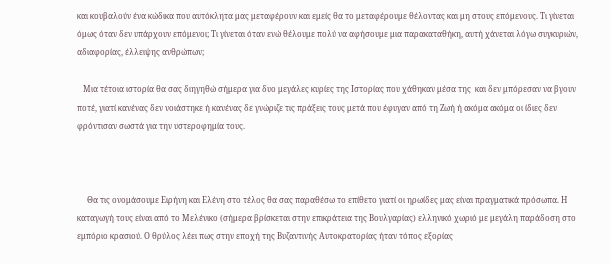και κουβαλούν ένα κώδικα που αυτόκλητα μας μεταφέρουν και εμείς θα το μεταφέρουμε θέλοντας και μη στους επόμενους. Τι γίνεται όμως όταν δεν υπάρχουν επόμενοι; Τι γίνεται όταν ενώ θέλουμε πολύ να αφήσουμε μια παρακαταθήκη, αυτή χάνεται λόγω συγκυριών, αδιαφορίας, έλλειψης ανθρώπων;

   Μια τέτοια ιστορία θα σας διηγηθώ σήμερα για δυο μεγάλες κυρίες της Ιστορίας που χάθηκαν μέσα της  και δεν μπόρεσαν να βγουν ποτέ, γιατί κανένας δεν νοιάστηκε ή κανένας δε γνώριζε τις πράξεις τους μετά που έφυγαν από τη Ζωή ή ακόμα ακόμα οι ίδιες δεν φρόντισαν σωστά για την υστεροφημία τους.



     Θα τις ονομάσουμε Ειρήνη και Ελένη στο τέλος θα σας παραθέσω το επίθετο γιατί οι ηρωίδες μας είναι πραγματικά πρόσωπα. Η καταγωγή τους είναι από το Μελένικο (σήμερα βρίσκεται στην επικράτεια της Βουλγαρίας) ελληνικό χωριό με μεγάλη παράδοση στο εμπόριο κρασιού. Ο θρύλος λέει πως στην εποχή της Βυζαντινής Αυτοκρατορίας ήταν τόπος εξορίας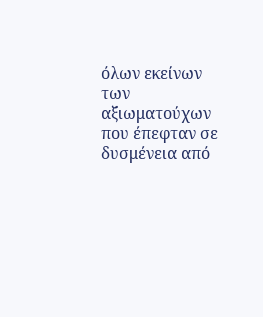όλων εκείνων των αξιωματούχων που έπεφταν σε δυσμένεια από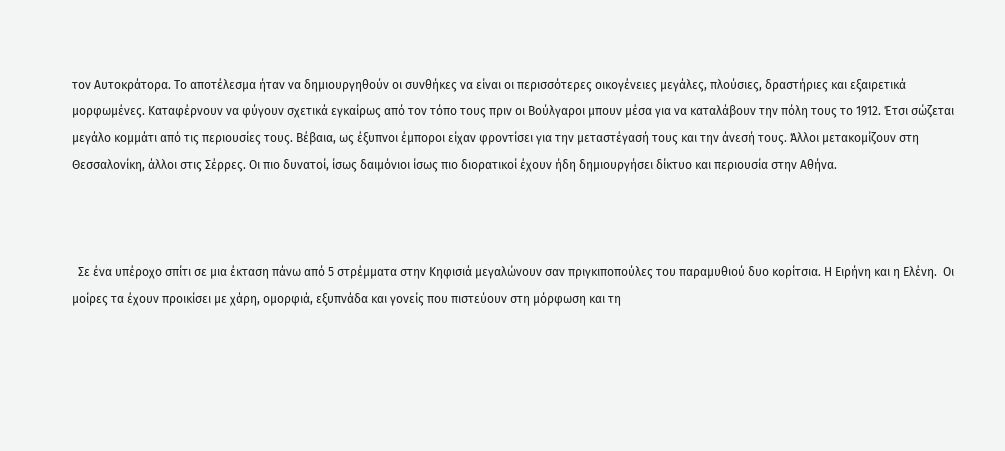τον Αυτοκράτορα. Το αποτέλεσμα ήταν να δημιουργηθούν οι συνθήκες να είναι οι περισσότερες οικογένειες μεγάλες, πλούσιες, δραστήριες και εξαιρετικά μορφωμένες. Καταφέρνουν να φύγουν σχετικά εγκαίρως από τον τόπο τους πριν οι Βούλγαροι μπουν μέσα για να καταλάβουν την πόλη τους το 1912. Έτσι σώζεται μεγάλο κομμάτι από τις περιουσίες τους. Βέβαια, ως έξυπνοι έμποροι είχαν φροντίσει για την μεταστέγασή τους και την άνεσή τους. Άλλοι μετακομίζουν στη Θεσσαλονίκη, άλλοι στις Σέρρες. Οι πιο δυνατοί, ίσως δαιμόνιοι ίσως πιο διορατικοί έχουν ήδη δημιουργήσει δίκτυο και περιουσία στην Αθήνα.



  Σε ένα υπέροχο σπίτι σε μια έκταση πάνω από 5 στρέμματα στην Κηφισιά μεγαλώνουν σαν πριγκιποπούλες του παραμυθιού δυο κορίτσια. Η Ειρήνη και η Ελένη.  Οι μοίρες τα έχουν προικίσει με χάρη, ομορφιά, εξυπνάδα και γονείς που πιστεύουν στη μόρφωση και τη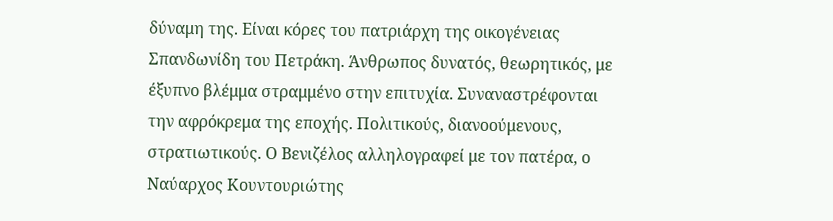δύναμη της. Είναι κόρες του πατριάρχη της οικογένειας Σπανδωνίδη του Πετράκη. Άνθρωπος δυνατός, θεωρητικός, με έξυπνο βλέμμα στραμμένο στην επιτυχία. Συναναστρέφονται την αφρόκρεμα της εποχής. Πολιτικούς, διανοούμενους, στρατιωτικούς. Ο Βενιζέλος αλληλογραφεί με τον πατέρα, ο Ναύαρχος Κουντουριώτης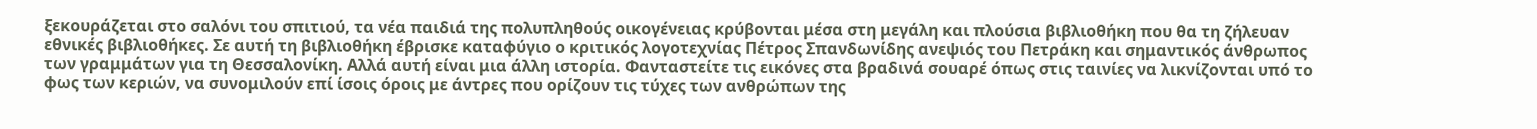ξεκουράζεται στο σαλόνι του σπιτιού, τα νέα παιδιά της πολυπληθούς οικογένειας κρύβονται μέσα στη μεγάλη και πλούσια βιβλιοθήκη που θα τη ζήλευαν εθνικές βιβλιοθήκες. Σε αυτή τη βιβλιοθήκη έβρισκε καταφύγιο ο κριτικός λογοτεχνίας Πέτρος Σπανδωνίδης ανεψιός του Πετράκη και σημαντικός άνθρωπος των γραμμάτων για τη Θεσσαλονίκη. Αλλά αυτή είναι μια άλλη ιστορία. Φανταστείτε τις εικόνες στα βραδινά σουαρέ όπως στις ταινίες να λικνίζονται υπό το φως των κεριών, να συνομιλούν επί ίσοις όροις με άντρες που ορίζουν τις τύχες των ανθρώπων της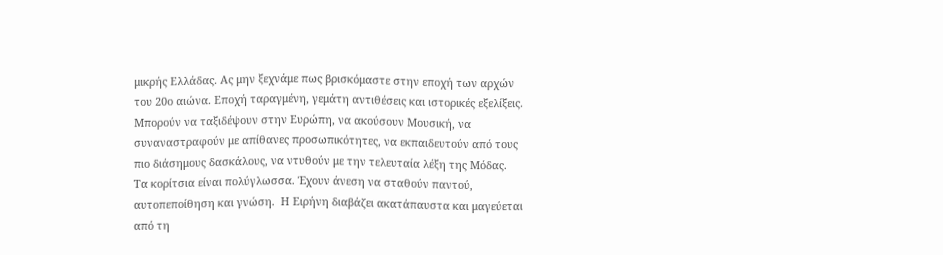μικρής Ελλάδας. Ας μην ξεχνάμε πως βρισκόμαστε στην εποχή των αρχών του 20ο αιώνα. Εποχή ταραγμένη, γεμάτη αντιθέσεις και ιστορικές εξελίξεις. Μπορούν να ταξιδέψουν στην Ευρώπη, να ακούσουν Μουσική, να συναναστραφούν με απίθανες προσωπικότητες, να εκπαιδευτούν από τους πιο διάσημους δασκάλους, να ντυθούν με την τελευταία λέξη της Μόδας. Τα κορίτσια είναι πολύγλωσσα. Έχουν άνεση να σταθούν παντού, αυτοπεποίθηση και γνώση.  Η Ειρήνη διαβάζει ακατάπαυστα και μαγεύεται από τη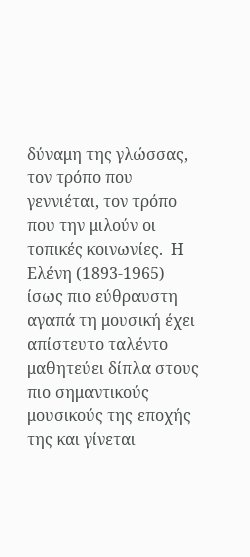δύναμη της γλώσσας, τον τρόπο που γεννιέται, τον τρόπο που την μιλούν οι τοπικές κοινωνίες.  Η Ελένη (1893-1965) ίσως πιο εύθραυστη αγαπά τη μουσική έχει απίστευτο ταλέντο μαθητεύει δίπλα στους πιο σημαντικούς μουσικούς της εποχής της και γίνεται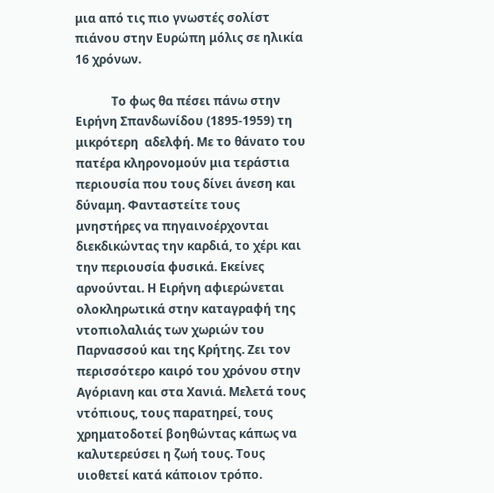μια από τις πιο γνωστές σολίστ πιάνου στην Ευρώπη μόλις σε ηλικία 16 χρόνων.

            Το φως θα πέσει πάνω στην Ειρήνη Σπανδωνίδου (1895-1959) τη μικρότερη  αδελφή. Με το θάνατο του πατέρα κληρονομούν μια τεράστια περιουσία που τους δίνει άνεση και δύναμη. Φανταστείτε τους μνηστήρες να πηγαινοέρχονται διεκδικώντας την καρδιά, το χέρι και την περιουσία φυσικά. Εκείνες αρνούνται. Η Ειρήνη αφιερώνεται ολοκληρωτικά στην καταγραφή της ντοπιολαλιάς των χωριών του Παρνασσού και της Κρήτης. Ζει τον περισσότερο καιρό του χρόνου στην Αγόριανη και στα Χανιά. Μελετά τους ντόπιους, τους παρατηρεί, τους χρηματοδοτεί βοηθώντας κάπως να καλυτερεύσει η ζωή τους. Τους υιοθετεί κατά κάποιον τρόπο.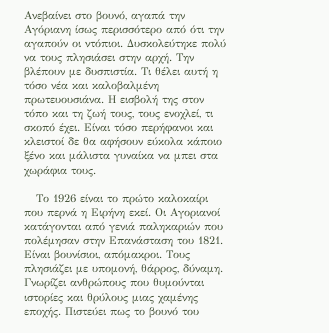Ανεβαίνει στο βουνό, αγαπά την Αγόριανη ίσως περισσότερο από ότι την αγαπούν οι ντόπιοι. Δυσκολεύτηκε πολύ να τους πλησιάσει στην αρχή. Την βλέπουν με δυσπιστία. Τι θέλει αυτή η τόσο νέα και καλοβαλμένη πρωτευουσιάνα. Η εισβολή της στον τόπο και τη ζωή τους, τους ενοχλεί, τι σκοπό έχει. Είναι τόσο περήφανοι και κλειστοί δε θα αφήσουν εύκολα κάποιο ξένο και μάλιστα γυναίκα να μπει στα χωράφια τους.

   Το 1926 είναι το πρώτο καλοκαίρι που περνά η Ειρήνη εκεί. Οι Αγοριανοί κατάγονται από γενιά παληκαριών που πολέμησαν στην Επανάσταση του 1821. Είναι βουνίσιοι, απόμακροι. Τους πλησιάζει με υπομονή, θάρρος, δύναμη. Γνωρίζει ανθρώπους που θυμούνται ιστορίες και θρύλους μιας χαμένης εποχής. Πιστεύει πως το βουνό του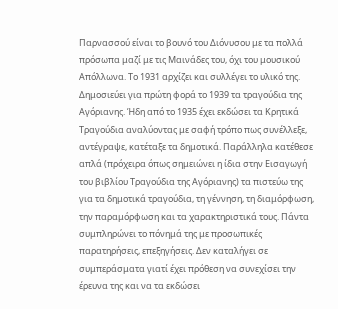Παρνασσού είναι το βουνό του Διόνυσου με τα πολλά πρόσωπα μαζί με τις Μαινάδες του, όχι του μουσικού Απόλλωνα. Το 1931 αρχίζει και συλλέγει το υλικό της. Δημοσιεύει για πρώτη φορά το 1939 τα τραγούδια της Αγόριανης. Ήδη από το 1935 έχει εκδώσει τα Κρητικά Τραγούδια αναλύοντας με σαφή τρόπο πως συνέλλεξε, αντέγραψε, κατέταξε τα δημοτικά. Παράλληλα κατέθεσε απλά (πρόχειρα όπως σημειώνει η ίδια στην Εισαγωγή του βιβλίου Τραγούδια της Αγόριανης) τα πιστεύω της για τα δημοτικά τραγούδια, τη γέννηση, τη διαμόρφωση, την παραμόρφωση και τα χαρακτηριστικά τους. Πάντα συμπληρώνει το πόνημά της με προσωπικές παρατηρήσεις, επεξηγήσεις. Δεν καταλήγει σε συμπεράσματα γιατί έχει πρόθεση να συνεχίσει την έρευνα της και να τα εκδώσει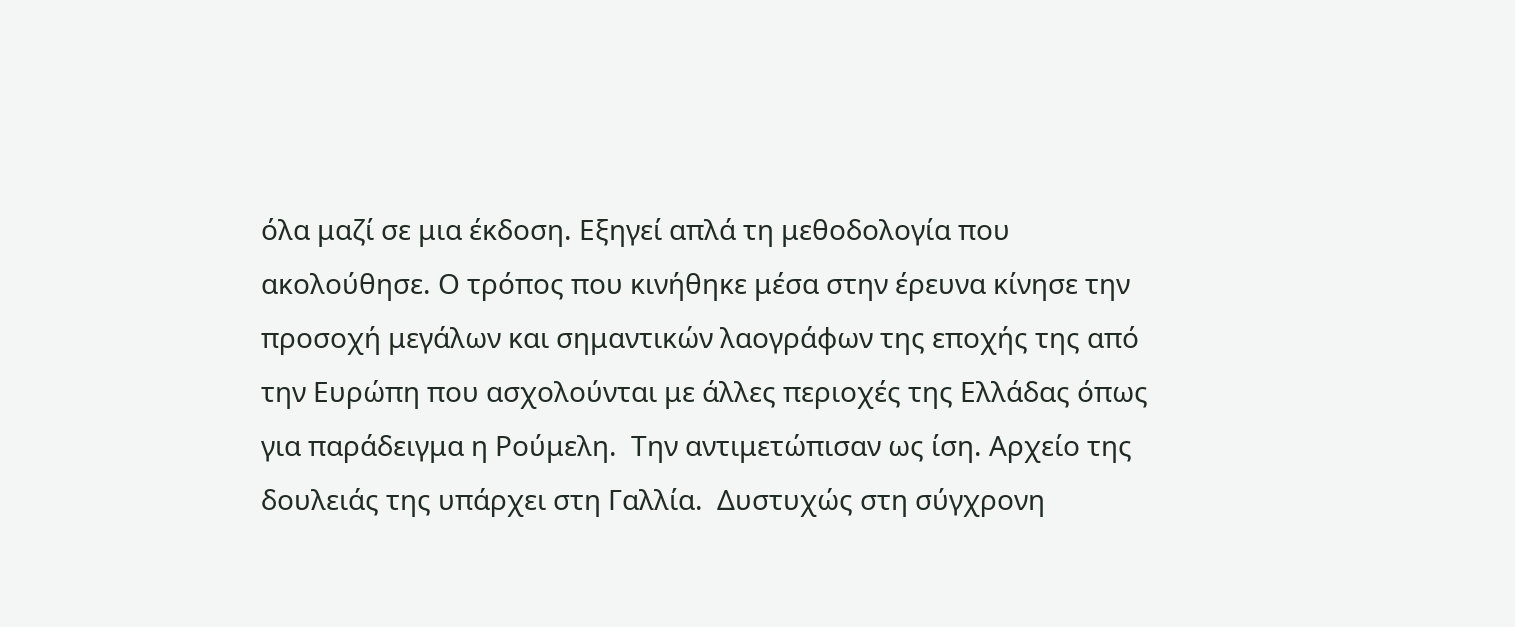όλα μαζί σε μια έκδοση. Εξηγεί απλά τη μεθοδολογία που ακολούθησε. Ο τρόπος που κινήθηκε μέσα στην έρευνα κίνησε την προσοχή μεγάλων και σημαντικών λαογράφων της εποχής της από την Ευρώπη που ασχολούνται με άλλες περιοχές της Ελλάδας όπως για παράδειγμα η Ρούμελη.  Την αντιμετώπισαν ως ίση. Αρχείο της δουλειάς της υπάρχει στη Γαλλία.  Δυστυχώς στη σύγχρονη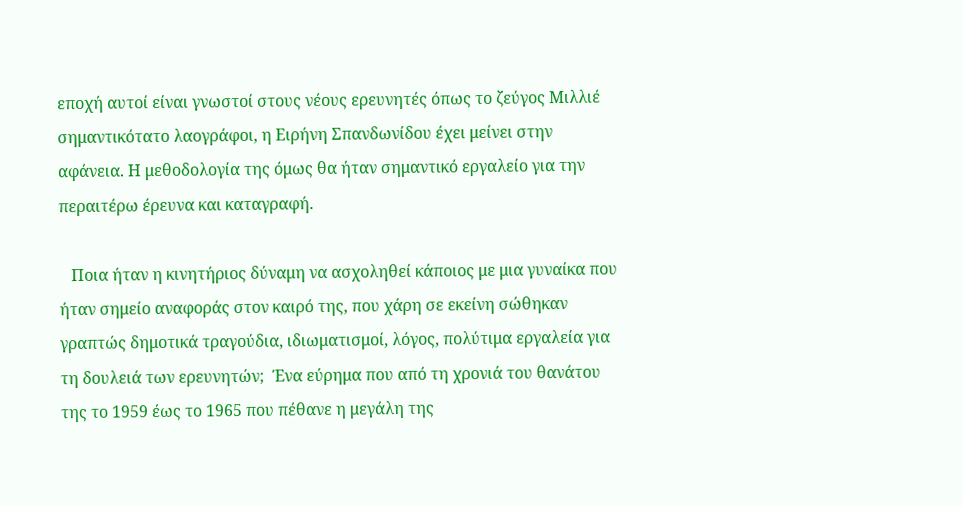εποχή αυτοί είναι γνωστοί στους νέους ερευνητές όπως το ζεύγος Μιλλιέ σημαντικότατο λαογράφοι, η Ειρήνη Σπανδωνίδου έχει μείνει στην αφάνεια. Η μεθοδολογία της όμως θα ήταν σημαντικό εργαλείο για την περαιτέρω έρευνα και καταγραφή.

   Ποια ήταν η κινητήριος δύναμη να ασχοληθεί κάποιος με μια γυναίκα που ήταν σημείο αναφοράς στον καιρό της, που χάρη σε εκείνη σώθηκαν γραπτώς δημοτικά τραγούδια, ιδιωματισμοί, λόγος, πολύτιμα εργαλεία για τη δουλειά των ερευνητών;  Ένα εύρημα που από τη χρονιά του θανάτου της το 1959 έως το 1965 που πέθανε η μεγάλη της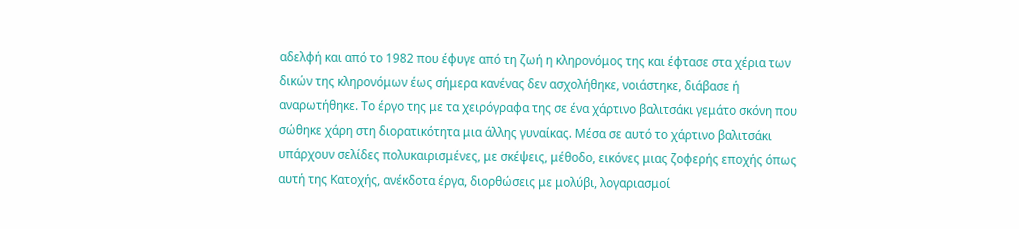αδελφή και από το 1982 που έφυγε από τη ζωή η κληρονόμος της και έφτασε στα χέρια των δικών της κληρονόμων έως σήμερα κανένας δεν ασχολήθηκε, νοιάστηκε, διάβασε ή αναρωτήθηκε. Το έργο της με τα χειρόγραφα της σε ένα χάρτινο βαλιτσάκι γεμάτο σκόνη που σώθηκε χάρη στη διορατικότητα μια άλλης γυναίκας. Μέσα σε αυτό το χάρτινο βαλιτσάκι υπάρχουν σελίδες πολυκαιρισμένες, με σκέψεις, μέθοδο, εικόνες μιας ζοφερής εποχής όπως αυτή της Κατοχής, ανέκδοτα έργα, διορθώσεις με μολύβι, λογαριασμοί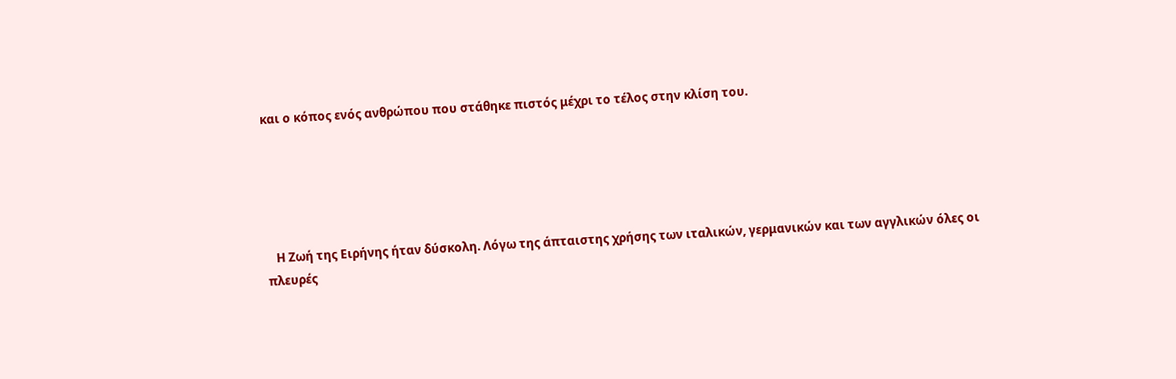και ο κόπος ενός ανθρώπου που στάθηκε πιστός μέχρι το τέλος στην κλίση του.





   Η Ζωή της Ειρήνης ήταν δύσκολη. Λόγω της άπταιστης χρήσης των ιταλικών, γερμανικών και των αγγλικών όλες οι πλευρές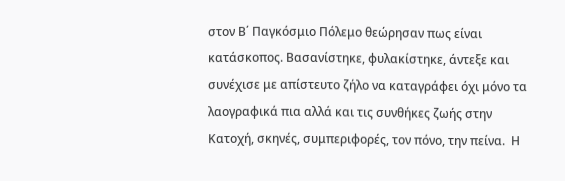στον Β΄ Παγκόσμιο Πόλεμο θεώρησαν πως είναι κατάσκοπος. Βασανίστηκε, φυλακίστηκε, άντεξε και συνέχισε με απίστευτο ζήλο να καταγράφει όχι μόνο τα λαογραφικά πια αλλά και τις συνθήκες ζωής στην Κατοχή, σκηνές, συμπεριφορές, τον πόνο, την πείνα.  Η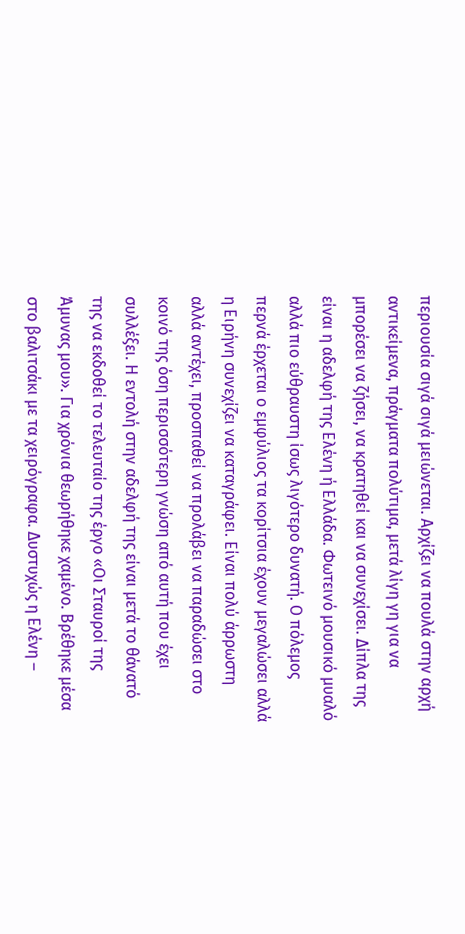περιουσία σιγά σιγά μειώνεται. Αρχίζει να πουλά στην αρχή αντικείμενα, πράγματα πολύτιμα, μετά λίγη γη για να μπορέσει να ζήσει, να κρατηθεί και να συνεχίσει. Δίπλα της είναι η αδελφή της Ελένη ή Ελλάδα. Φωτεινό μουσικό μυαλό αλλά πιο εύθραυστη ίσως λιγότερο δυνατή. Ο πόλεμος περνά έρχεται ο εμφύλιος τα κορίτσια έχουν μεγαλώσει αλλά η Ειρήνη συνεχίζει να καταγράφει. Είναι πολύ άρρωστη αλλά αντέχει, προσπαθεί να προλάβει να παραδώσει στο κοινό της όση περισσότερη γνώση από αυτή που έχει συλλέξει. Η εντολή στην αδελφή της είναι μετά το θάνατό της να εκδοθεί το τελευταίο της έργο «Οι Σταυροί της Άμυνας μου». Για χρόνια θεωρήθηκε χαμένο. Βρέθηκε μέσα στο βαλιτσάκι με τα χειρόγραφα. Δυστυχώς η Ελένη –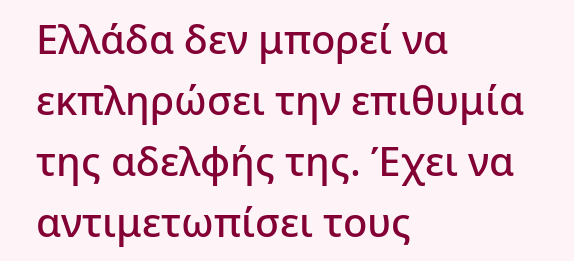Ελλάδα δεν μπορεί να εκπληρώσει την επιθυμία της αδελφής της. Έχει να αντιμετωπίσει τους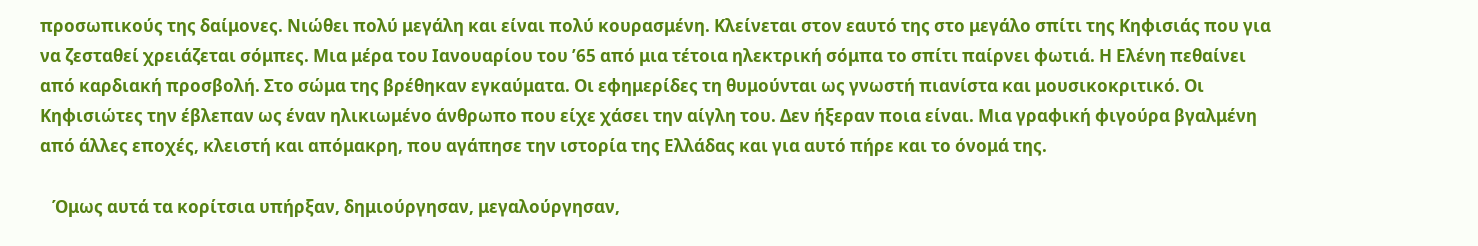προσωπικούς της δαίμονες. Νιώθει πολύ μεγάλη και είναι πολύ κουρασμένη. Κλείνεται στον εαυτό της στο μεγάλο σπίτι της Κηφισιάς που για να ζεσταθεί χρειάζεται σόμπες. Μια μέρα του Ιανουαρίου του ’65 από μια τέτοια ηλεκτρική σόμπα το σπίτι παίρνει φωτιά. Η Ελένη πεθαίνει από καρδιακή προσβολή. Στο σώμα της βρέθηκαν εγκαύματα. Οι εφημερίδες τη θυμούνται ως γνωστή πιανίστα και μουσικοκριτικό. Οι Κηφισιώτες την έβλεπαν ως έναν ηλικιωμένο άνθρωπο που είχε χάσει την αίγλη του. Δεν ήξεραν ποια είναι. Μια γραφική φιγούρα βγαλμένη από άλλες εποχές, κλειστή και απόμακρη, που αγάπησε την ιστορία της Ελλάδας και για αυτό πήρε και το όνομά της.

   Όμως αυτά τα κορίτσια υπήρξαν, δημιούργησαν, μεγαλούργησαν,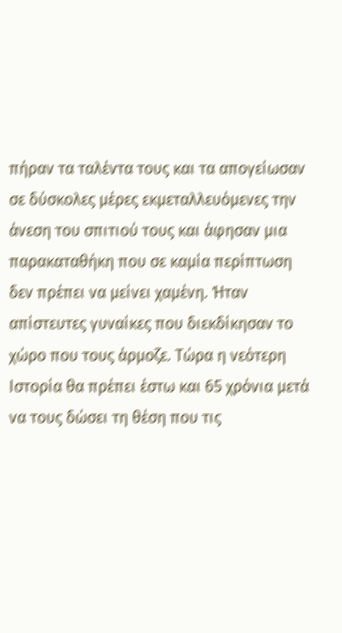πήραν τα ταλέντα τους και τα απογείωσαν σε δύσκολες μέρες εκμεταλλευόμενες την άνεση του σπιτιού τους και άφησαν μια παρακαταθήκη που σε καμία περίπτωση δεν πρέπει να μείνει χαμένη. Ήταν απίστευτες γυναίκες που διεκδίκησαν το χώρο που τους άρμοζε. Τώρα η νεότερη Ιστορία θα πρέπει έστω και 65 χρόνια μετά να τους δώσει τη θέση που τις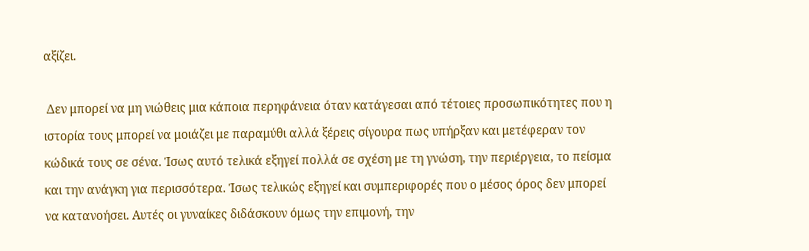αξίζει.

 Δεν μπορεί να μη νιώθεις μια κάποια περηφάνεια όταν κατάγεσαι από τέτοιες προσωπικότητες που η ιστορία τους μπορεί να μοιάζει με παραμύθι αλλά ξέρεις σίγουρα πως υπήρξαν και μετέφεραν τον κώδικά τους σε σένα. Ίσως αυτό τελικά εξηγεί πολλά σε σχέση με τη γνώση, την περιέργεια, το πείσμα και την ανάγκη για περισσότερα. Ίσως τελικώς εξηγεί και συμπεριφορές που ο μέσος όρος δεν μπορεί να κατανοήσει. Αυτές οι γυναίκες διδάσκουν όμως την επιμονή, την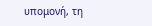υπομονή, τη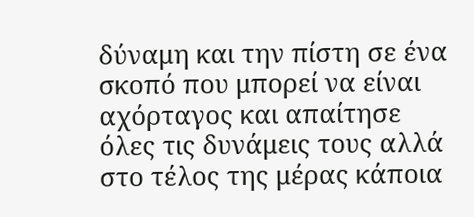δύναμη και την πίστη σε ένα σκοπό που μπορεί να είναι αχόρταγος και απαίτησε  όλες τις δυνάμεις τους αλλά στο τέλος της μέρας κάποια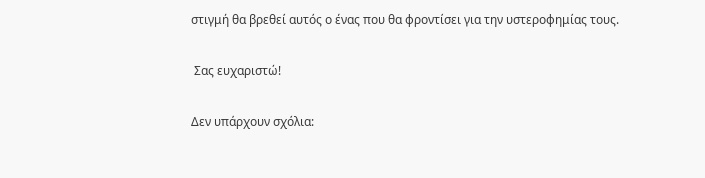στιγμή θα βρεθεί αυτός ο ένας που θα φροντίσει για την υστεροφημίας τους.

 Σας ευχαριστώ!

Δεν υπάρχουν σχόλια: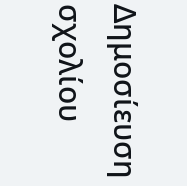Δημοσίευση σχολίου